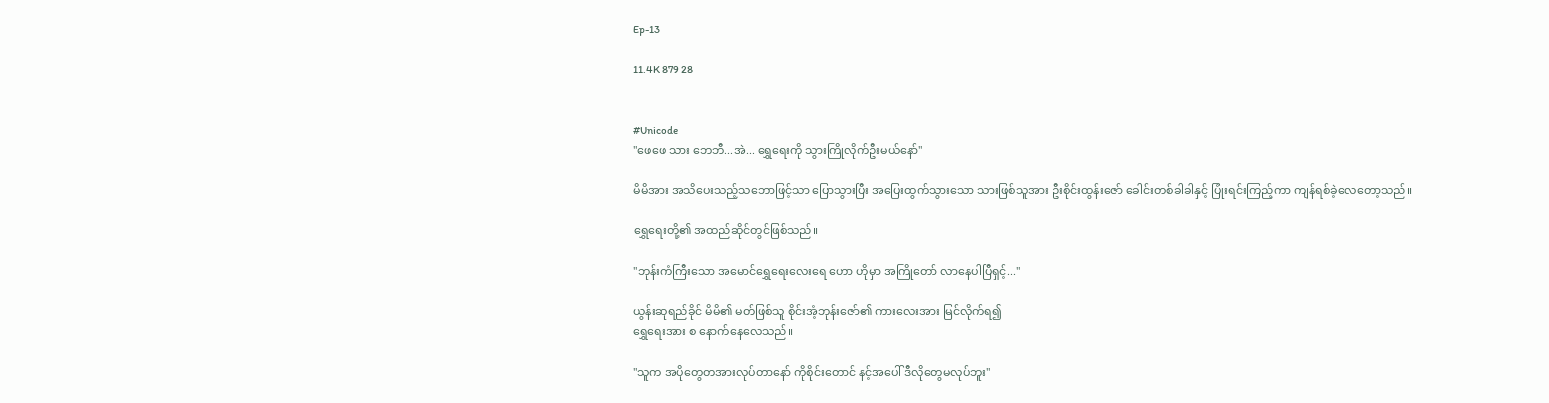Ep-13

11.4K 879 28


#Unicode
"ဖေဖေ သား ဘေဘီ...အဲ... ရွှေရေးကို သွားကြိုလိုက်ဦးမယ်နော်"

မိမိအား အသိပေးသည့်သဘောဖြင့်သာ ပြောသွားပြီး အပြေးထွက်သွားသော သားဖြစ်သူအား ဦးစိုင်းထွန်းဇော် ခေါင်းတစ်ခါခါနှင့် ပြုံးရင်းကြည့်ကာ ကျန်ရစ်ခဲ့လေတော့သည်။

ရွှေရေးတို့၏ အထည်ဆိုင်တွင်ဖြစ်သည်။

"ဘုန်းကံကြီးသော အမောင်ရွှေရေးလေးရေ ဟော ဟိုမှာ အကြိုတော် လာနေပါပြီရှင့်..."

ယွန်းဆုရည်ခိုင် မိမိ၏ မတ်ဖြစ်သူ စိုင်းအံ့ဘုန်းဇော်၏ ကားလေးအား မြင်လိုက်ရ၍
ရွှေရေးအား စ နောက်နေလေသည်။

"သူက အပိုတွေတအားလုပ်တာနော် ကိုစိုင်းတောင် နင့်အပေါ် ဒီလိုတွေမလုပ်ဘူး"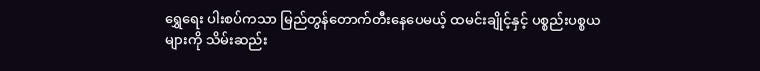ရွှေရေး ပါးစပ်ကသာ မြည်တွန်တောက်တီးနေပေမယ့် ထမင်းချိုင့်နှင့် ပစ္စည်းပစ္စယများကို သိမ်းဆည်း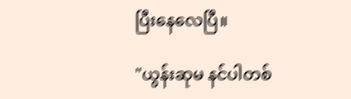ပြီးနေလေပြီ။

"ယွန်းဆုမ နင်ပါတစ်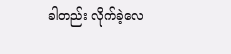ခါတည်း လိုက်ခဲ့လေ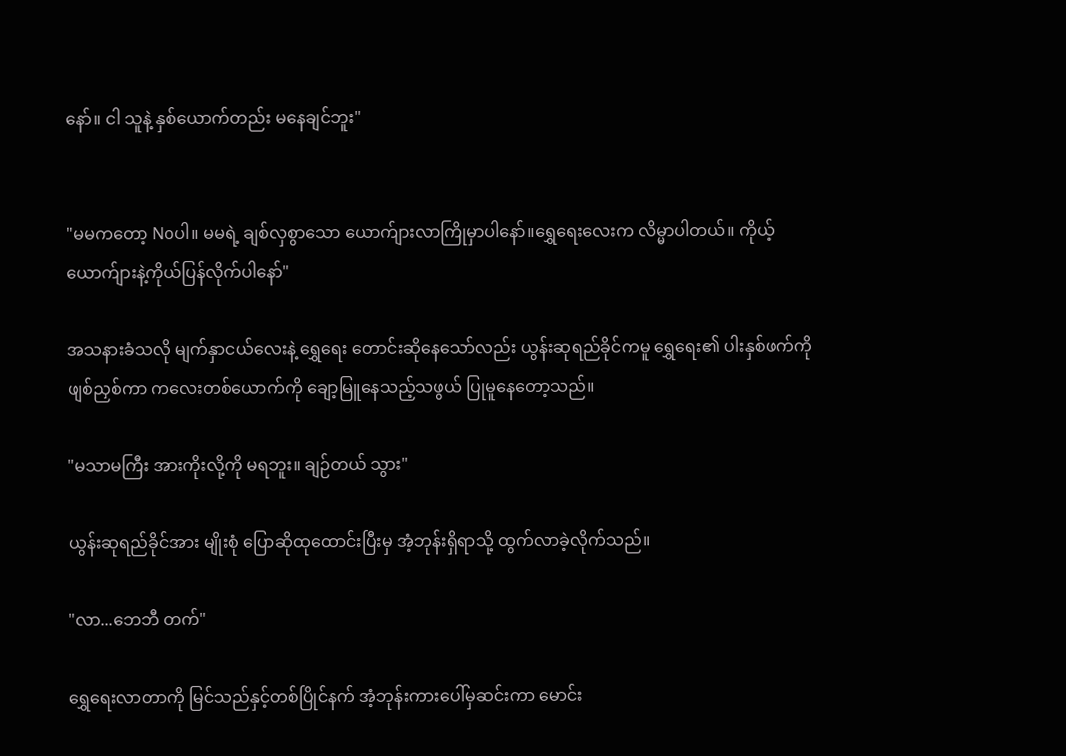နော်။ ငါ သူနဲ့ နှစ်ယောက်တည်း မနေချင်ဘူး"


"မမကတော့ Noပါ။ မမရဲ့ ချစ်လှစွာသော ယောက်ျားလာကြိုမှာပါနော်။ရွှေရေးလေးက လိမ္မာပါတယ်။ ကိုယ့်ယောက်ျားနဲ့ကိုယ်ပြန်လိုက်ပါနော်"

အသနားခံသလို မျက်နှာငယ်လေးနဲ့ ရွှေရေး တောင်းဆိုနေသော်လည်း ယွန်းဆုရည်ခိုင်ကမူ ရွှေရေး၏ ပါးနှစ်ဖက်ကို ဖျစ်ညှစ်ကာ ကလေးတစ်ယောက်ကို ချော့မြူနေသည့်သဖွယ် ပြုမူနေတော့သည်။

"မသာမကြီး အားကိုးလို့ကို မရဘူး။ ချဉ်တယ် သွား"

ယွန်းဆုရည်ခိုင်အား မျိုးစုံ ပြောဆိုထုထောင်းပြီးမှ အံ့ဘုန်းရှိရာသို့ ထွက်လာခဲ့လိုက်သည်။

"လာ...ဘေဘီ တက်"

ရွှေရေးလာတာကို မြင်သည်နှင့်တစ်ပြိုင်နက် အံ့ဘုန်းကားပေါ်မှဆင်းကာ မောင်း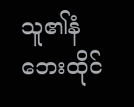သူ၏နံဘေးထိုင်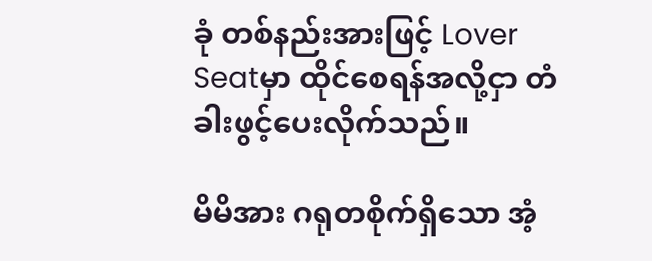ခုံ တစ်နည်းအားဖြင့် Lover Seatမှာ ထိုင်စေရန်အလို့ငှာ တံခါးဖွင့်ပေးလိုက်သည်။

မိမိအား ဂရုတစိုက်ရှိသော အံ့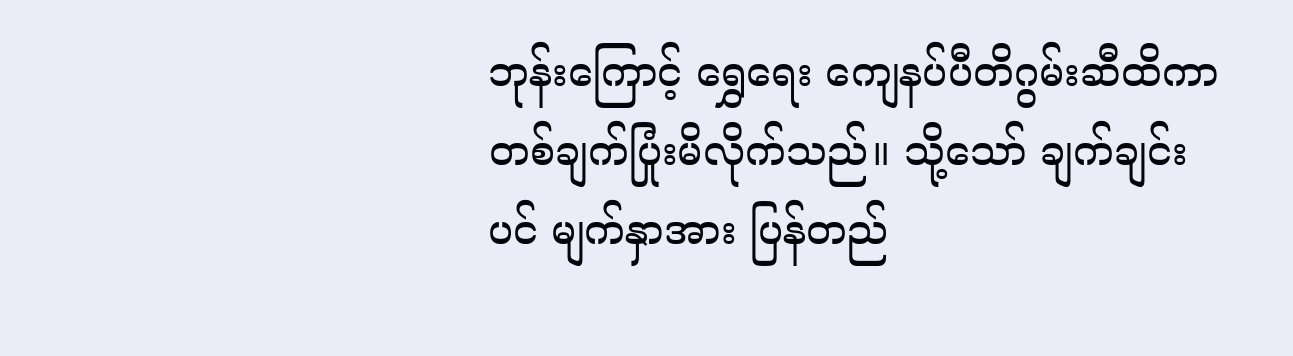ဘုန်းကြောင့် ရွှေရေး ကျေနပ်ပီတိဂွမ်းဆီထိကာ တစ်ချက်ပြုံးမိလိုက်သည်။ သို့သော် ချက်ချင်းပင် မျက်နှာအား ပြန်တည်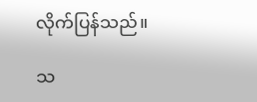လိုက်ပြန်သည်။

သ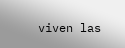viven las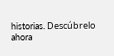historias. Descúbrelo ahora